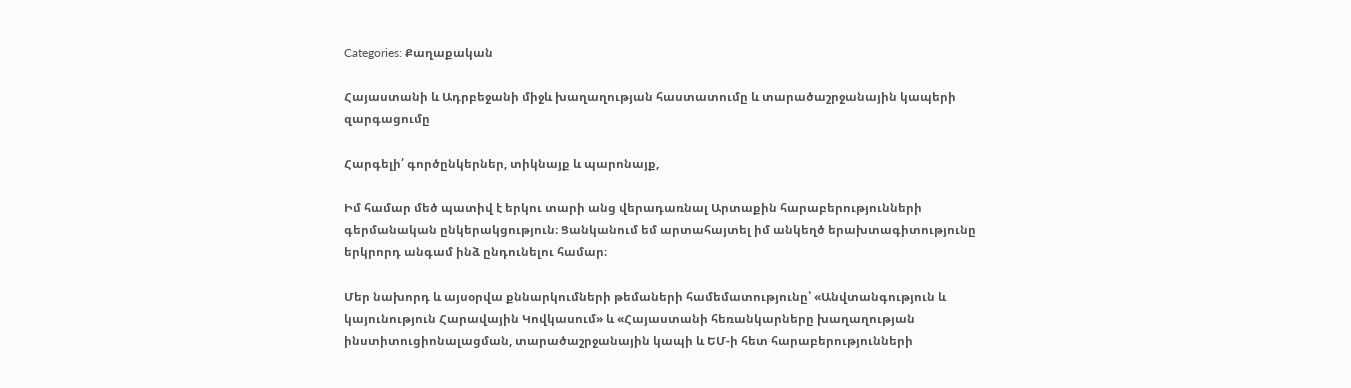Categories: Քաղաքական

Հայաստանի և Ադրբեջանի միջև խաղաղության հաստատումը և տարածաշրջանային կապերի զարգացումը

Հարգելի՛ գործընկերներ, տիկնայք և պարոնայք,

Իմ համար մեծ պատիվ է երկու տարի անց վերադառնալ Արտաքին հարաբերությունների գերմանական ընկերակցություն։ Ցանկանում եմ արտահայտել իմ անկեղծ երախտագիտությունը երկրորդ անգամ ինձ ընդունելու համար։

Մեր նախորդ և այսօրվա քննարկումների թեմաների համեմատությունը՝ «Անվտանգություն և կայունություն Հարավային Կովկասում» և «Հայաստանի հեռանկարները խաղաղության ինստիտուցիոնալացման, տարածաշրջանային կապի և ԵՄ-ի հետ հարաբերությունների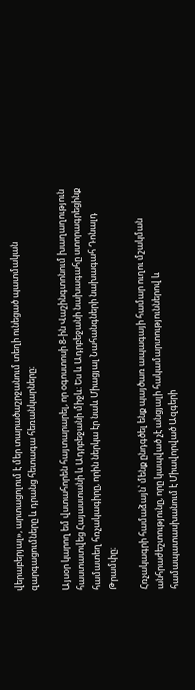վերաբերյալ», արտացոլում է մեր տարածաշրջանում տեղի ունեցած պատմական զարգացումները և դրանց հետագա հեռանկարները։

Այսօր կարող եմ վստահորեն հայտարարել, որ օգոստոսի 8-ին Վաշինգտոնում խաղաղություն հաստատվեց Հայաստանի և Ադրբեջանի միջև։ Ես և Ադրբեջանի նախագահը ստորագրեցինք համատեղ հռչակագիրը, որին ներկա էր նաև Միացյալ Նահանգների նախագահ Դոնալդ Թրամփը։

Հռչակագրի համաձայն՝ մենք ընդգծել ենք պայծառ ապագայի համար ուղու մշակման անհրաժեշտությունը, որը կապված չէ անցյալի հակամարտություններով և համապատասխանում է Միավորված Ազգերի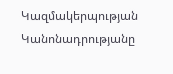Կազմակերպության Կանոնադրությանը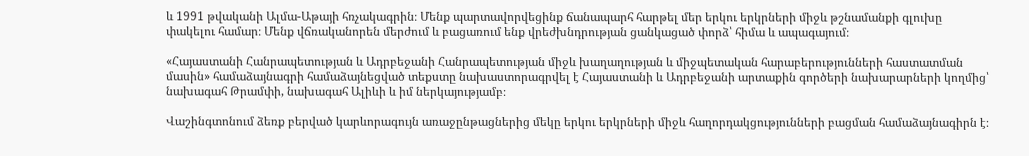և 1991 թվականի Ալմա-Աթայի հռչակագրին։ Մենք պարտավորվեցինք ճանապարհ հարթել մեր երկու երկրների միջև թշնամանքի գլուխը փակելու համար։ Մենք վճռականորեն մերժում և բացառում ենք վրեժխնդրության ցանկացած փորձ՝ հիմա և ապագայում։

«Հայաստանի Հանրապետության և Ադրբեջանի Հանրապետության միջև խաղաղության և միջպետական հարաբերությունների հաստատման մասին» համաձայնագրի համաձայնեցված տեքստը նախաստորագրվել է Հայաստանի և Ադրբեջանի արտաքին գործերի նախարարների կողմից՝ նախագահ Թրամփի, նախագահ Ալիևի և իմ ներկայությամբ։

Վաշինգտոնում ձեռք բերված կարևորագույն առաջընթացներից մեկը երկու երկրների միջև հաղորդակցությունների բացման համաձայնագիրն է։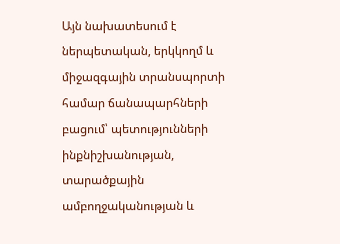Այն նախատեսում է ներպետական, երկկողմ և միջազգային տրանսպորտի համար ճանապարհների բացում՝ պետությունների ինքնիշխանության, տարածքային ամբողջականության և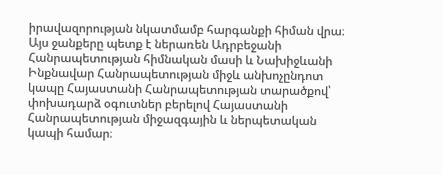իրավազորության նկատմամբ հարգանքի հիման վրա։ Այս ջանքերը պետք է ներառեն Ադրբեջանի Հանրապետության հիմնական մասի և Նախիջևանի Ինքնավար Հանրապետության միջև անխոչընդոտ կապը Հայաստանի Հանրապետության տարածքով՝ փոխադարձ օգուտներ բերելով Հայաստանի Հանրապետության միջազգային և ներպետական կապի համար։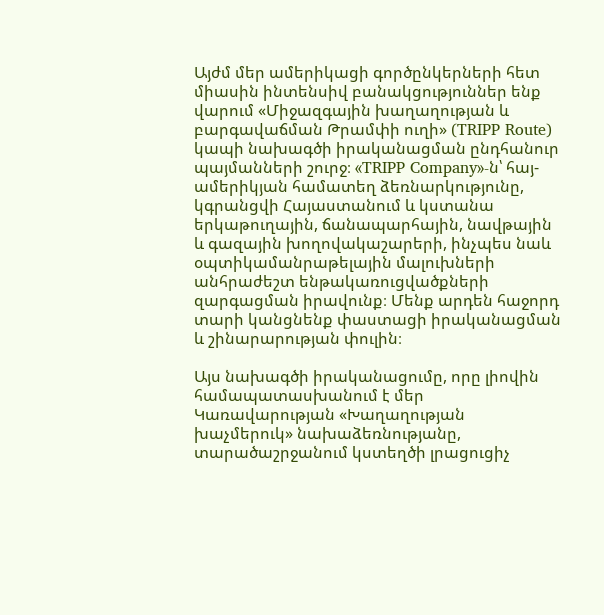Այժմ մեր ամերիկացի գործընկերների հետ միասին ինտենսիվ բանակցություններ ենք վարում «Միջազգային խաղաղության և բարգավաճման Թրամփի ուղի» (TRIPP Route) կապի նախագծի իրականացման ընդհանուր պայմանների շուրջ։ «TRIPP Company»-ն՝ հայ-ամերիկյան համատեղ ձեռնարկությունը, կգրանցվի Հայաստանում և կստանա երկաթուղային, ճանապարհային, նավթային և գազային խողովակաշարերի, ինչպես նաև օպտիկամանրաթելային մալուխների անհրաժեշտ ենթակառուցվածքների զարգացման իրավունք։ Մենք արդեն հաջորդ տարի կանցնենք փաստացի իրականացման և շինարարության փուլին։

Այս նախագծի իրականացումը, որը լիովին համապատասխանում է մեր Կառավարության «Խաղաղության խաչմերուկ» նախաձեռնությանը, տարածաշրջանում կստեղծի լրացուցիչ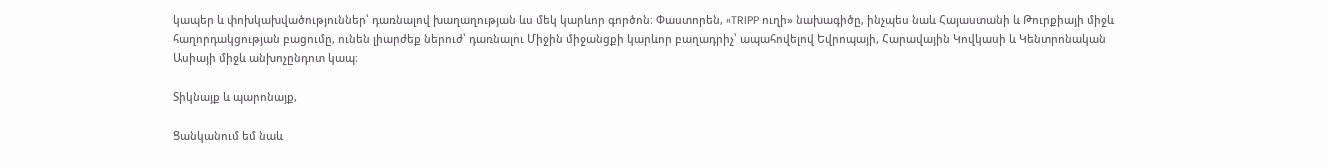կապեր և փոխկախվածություններ՝ դառնալով խաղաղության ևս մեկ կարևոր գործոն։ Փաստորեն, «TRIPP ուղի» նախագիծը, ինչպես նաև Հայաստանի և Թուրքիայի միջև հաղորդակցության բացումը, ունեն լիարժեք ներուժ՝ դառնալու Միջին միջանցքի կարևոր բաղադրիչ՝ ապահովելով Եվրոպայի, Հարավային Կովկասի և Կենտրոնական Ասիայի միջև անխոչընդոտ կապ։

Տիկնայք և պարոնայք,

Ցանկանում եմ նաև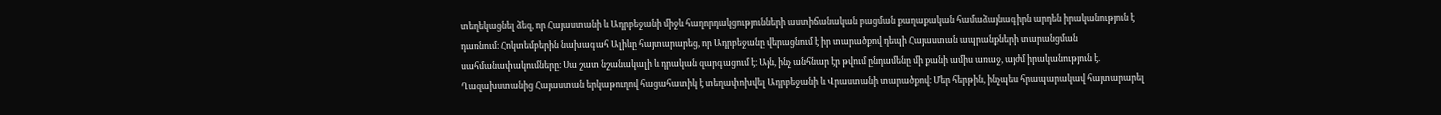տեղեկացնել ձեզ, որ Հայաստանի և Ադրբեջանի միջև հաղորդակցությունների աստիճանական բացման քաղաքական համաձայնագիրն արդեն իրականություն է դառնում։ Հոկտեմբերին նախագահ Ալիևը հայտարարեց, որ Ադրբեջանը վերացնում է իր տարածքով դեպի Հայաստան ապրանքների տարանցման սահմանափակումները։ Սա շատ նշանակալի և դրական զարգացում է։ Այն, ինչ անհնար էր թվում ընդամենը մի քանի ամիս առաջ, այժմ իրականություն է. Ղազախստանից Հայաստան երկաթուղով հացահատիկ է տեղափոխվել Ադրբեջանի և Վրաստանի տարածքով։ Մեր հերթին, ինչպես հրապարակավ հայտարարել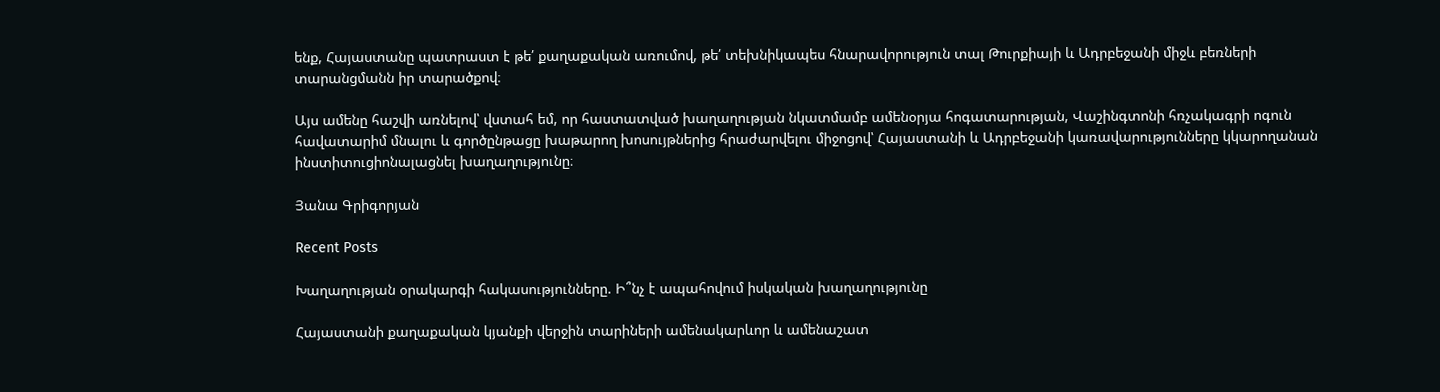ենք, Հայաստանը պատրաստ է թե՛ քաղաքական առումով, թե՛ տեխնիկապես հնարավորություն տալ Թուրքիայի և Ադրբեջանի միջև բեռների տարանցմանն իր տարածքով։

Այս ամենը հաշվի առնելով՝ վստահ եմ, որ հաստատված խաղաղության նկատմամբ ամենօրյա հոգատարության, Վաշինգտոնի հռչակագրի ոգուն հավատարիմ մնալու և գործընթացը խաթարող խոսույթներից հրաժարվելու միջոցով՝ Հայաստանի և Ադրբեջանի կառավարությունները կկարողանան ինստիտուցիոնալացնել խաղաղությունը։

Յանա Գրիգորյան

Recent Posts

Խաղաղության օրակարգի հակասությունները. Ի՞նչ է ապահովում իսկական խաղաղությունը

Հայաստանի քաղաքական կյանքի վերջին տարիների ամենակարևոր և ամենաշատ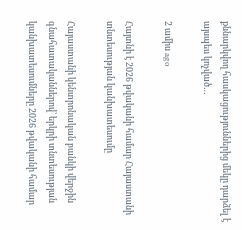քննարկվող հասկացություններից մեկը դարձել է այսպես կոչված…

2 ամիս ago

Հայտնի է 2026 թվականի համար Հայաստանի տնտեսության կանխատեսումը

Հայաստանի կենտրոնական բանկի վերջին գնահատականներով՝ երկրի տնտեսության կանխատեսումները 2026 թվականի համար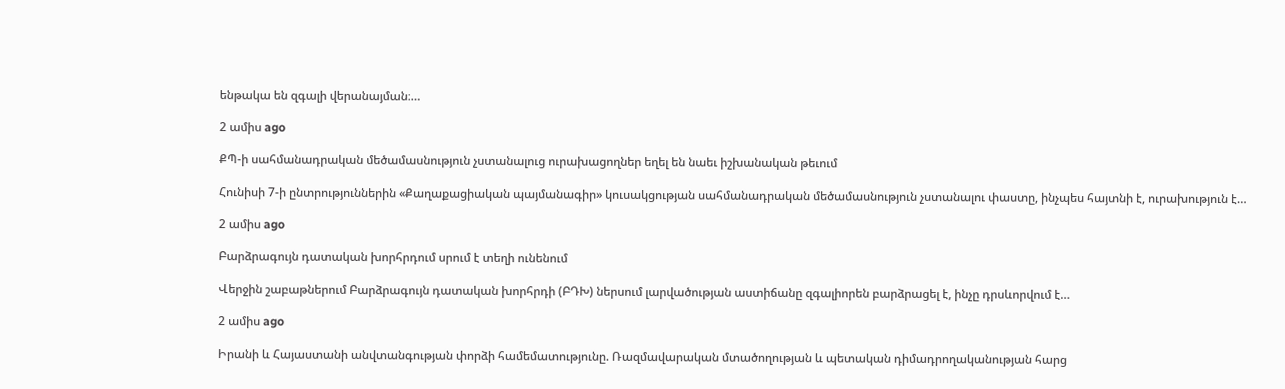ենթակա են զգալի վերանայման։…

2 ամիս ago

ՔՊ-ի սահմանադրական մեծամասնություն չստանալուց ուրախացողներ եղել են նաեւ իշխանական թեւում

Հունիսի 7-ի ընտրություններին «Քաղաքացիական պայմանագիր» կուսակցության սահմանադրական մեծամասնություն չստանալու փաստը, ինչպես հայտնի է, ուրախություն է…

2 ամիս ago

Բարձրագույն դատական խորհրդում սրում է տեղի ունենում

Վերջին շաբաթներում Բարձրագույն դատական խորհրդի (ԲԴԽ) ներսում լարվածության աստիճանը զգալիորեն բարձրացել է, ինչը դրսևորվում է…

2 ամիս ago

Իրանի և Հայաստանի անվտանգության փորձի համեմատությունը. Ռազմավարական մտածողության և պետական դիմադրողականության հարց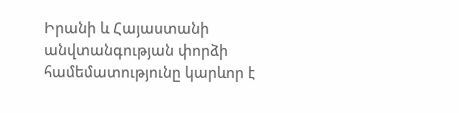Իրանի և Հայաստանի անվտանգության փորձի համեմատությունը կարևոր է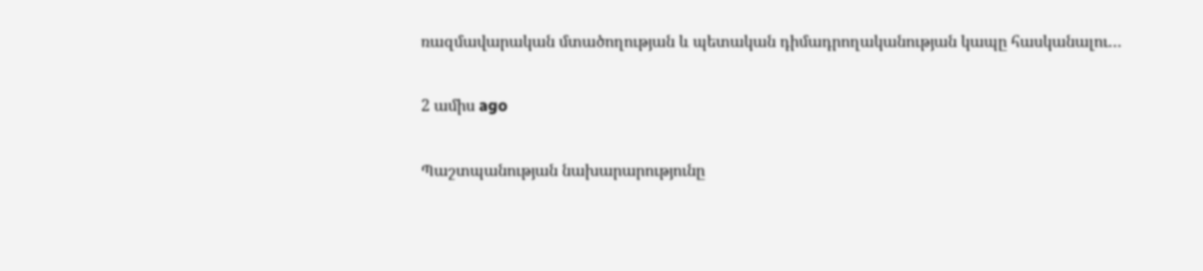ռազմավարական մտածողության և պետական դիմադրողականության կապը հասկանալու…

2 ամիս ago

Պաշտպանության նախարարությունը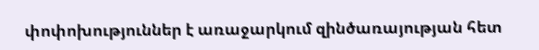փոփոխություններ է առաջարկում զինծառայության հետ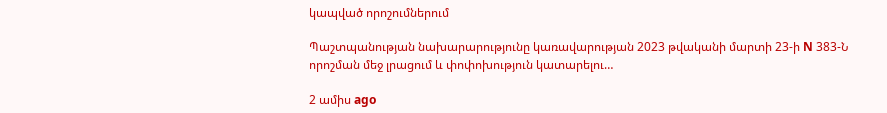կապված որոշումներում

Պաշտպանության նախարարությունը կառավարության 2023 թվականի մարտի 23-ի N 383-Ն որոշման մեջ լրացում և փոփոխություն կատարելու…

2 ամիս ago